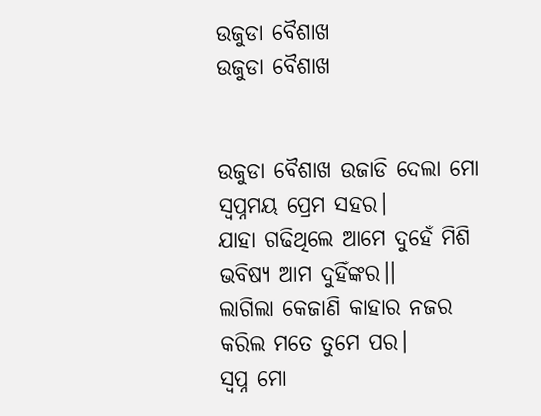ଉଜୁଡା ବୈଶାଖ
ଉଜୁଡା ବୈଶାଖ


ଉଜୁଡା ବୈଶାଖ ଉଜାଡି ଦେଲା ମୋ
ସ୍ୱପ୍ନମୟ ପ୍ରେମ ସହର।
ଯାହା ଗଢିଥିଲେ ଆମେ ଦୁହେଁ ମିଶି
ଭବିଷ୍ୟ ଆମ ଦୁହିଁଙ୍କର।।
ଲାଗିଲା କେଜାଣି କାହାର ନଜର
କରିଲ ମତେ ତୁମେ ପର।
ସ୍ୱପ୍ନ ମୋ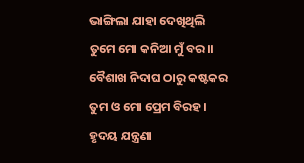ଭାଙ୍ଗିଲା ଯାହା ଦେଖିଥିଲି
ତୁମେ ମୋ କନିଆ ମୁଁ ବର।।
ବୈଶାଖ ନିଦାଘ ଠାରୁ କଷ୍ଟକର
ତୁମ ଓ ମୋ ପ୍ରେମ ବିରହ।
ହୃଦୟ ଯନ୍ତ୍ରଣା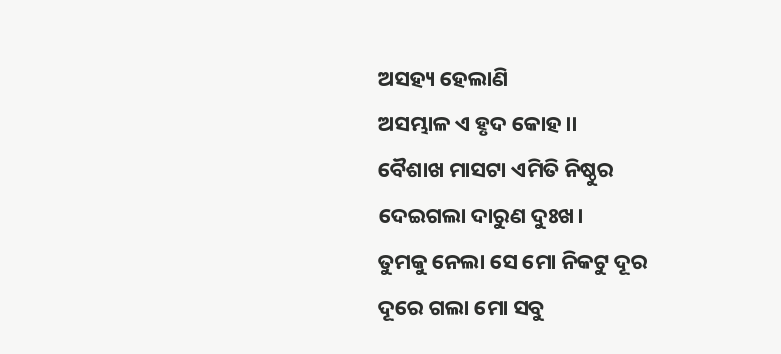ଅସହ୍ୟ ହେଲାଣି
ଅସମ୍ଭାଳ ଏ ହୃଦ କୋହ।।
ବୈଶାଖ ମାସଟା ଏମିତି ନିଷ୍ଠୁର
ଦେଇଗଲା ଦାରୁଣ ଦୁଃଖ।
ତୁମକୁ ନେଲା ସେ ମୋ ନିକଟୁ ଦୂର
ଦୂରେ ଗଲା ମୋ ସବୁ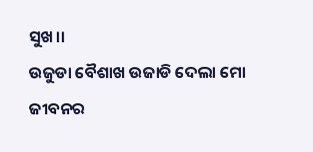ସୁଖ।।
ଉଜୁଡା ବୈଶାଖ ଉଜାଡି ଦେଲା ମୋ
ଜୀବନର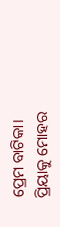ପ୍ରେମ ବାଟିକା।
ପ୍ରିୟାକୁ ମୋହର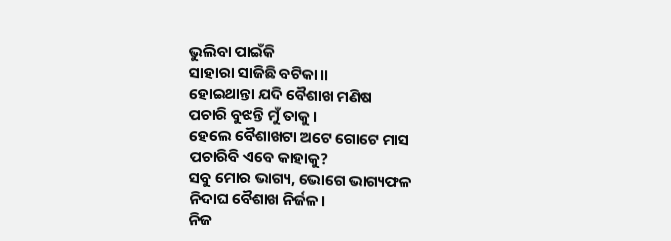ଭୁଲିବା ପାଇଁକି
ସାହାରା ସାଜିଛି ବଟିକା।।
ହୋଇଥାନ୍ତା ଯଦି ବୈଶାଖ ମଣିଷ
ପଚାରି ବୁଝନ୍ତି ମୁଁ ତାକୁ।
ହେଲେ ବୈଶାଖଟା ଅଟେ ଗୋଟେ ମାସ
ପଚାରିବି ଏବେ କାହାକୁ?
ସବୁ ମୋର ଭାଗ୍ୟ, ଭୋଗେ ଭାଗ୍ୟଫଳ
ନିଦାଘ ବୈଶାଖ ନିର୍ଜଳ।
ନିଜ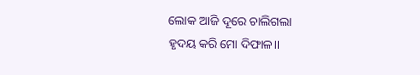ଲୋକ ଆଜି ଦୂରେ ଚାଲିଗଲା
ହୃଦୟ କରି ମୋ ଦିଫାଳ।।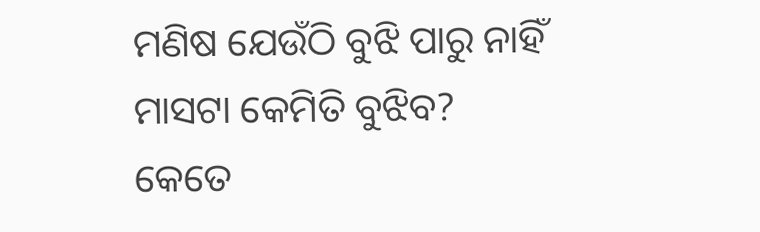ମଣିଷ ଯେଉଁଠି ବୁଝି ପାରୁ ନାହିଁ
ମାସଟା କେମିତି ବୁଝିବ?
କେତେ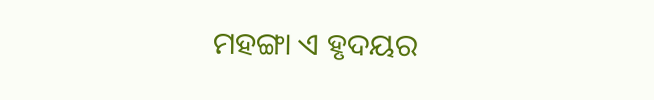ମହଙ୍ଗା ଏ ହୃଦୟର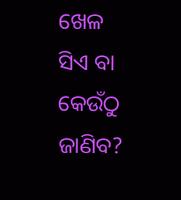ଖେଳ
ସିଏ ବା କେଉଁଠୁ ଜାଣିବ?